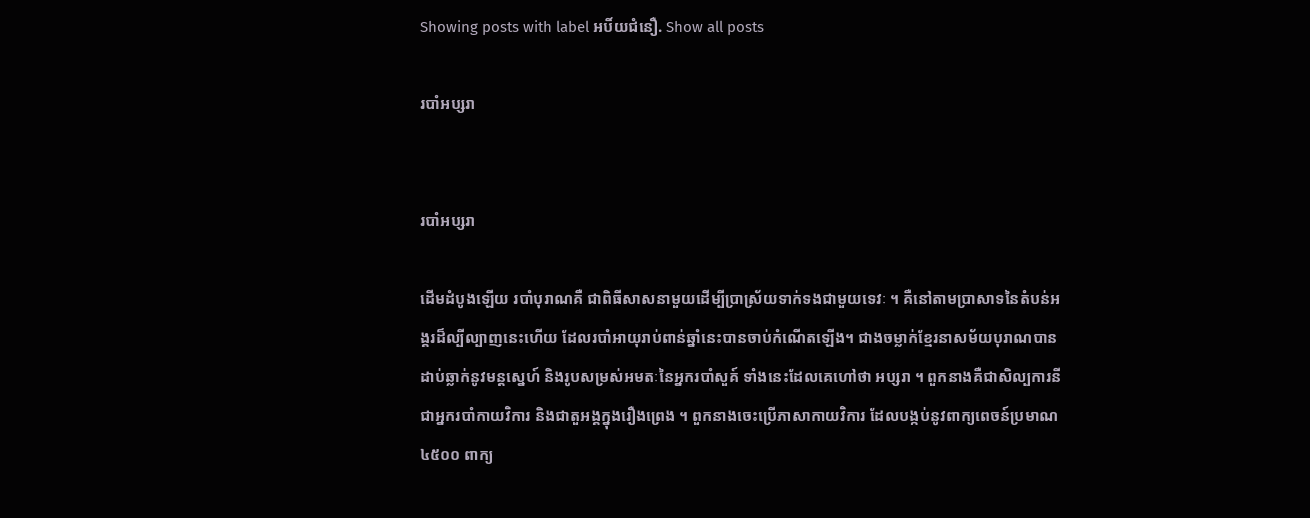Showing posts with label អបិ៍យជំនឿ. Show all posts

របាំអប្សរា


របាំអប្សរា

ដើមដំបូងឡើយ របាំបុរាណគឺ ជាពិធីសាសនាមួយដើម្បីប្រាស្រ័យទាក់ទងជាមួយទេវៈ ។ គឺនៅតាមប្រាសាទនៃតំបន់អង្គរដ៏ល្បីល្បាញនេះហើយ ដែលរបាំអាយុរាប់ពាន់ឆ្នាំនេះបានចាប់កំណើតឡើង។ ជាងចម្លាក់ខ្មែរនាសម័យបុរាណបានដាប់ឆ្លាក់នូវមន្តស្នេហ៍ និងរូបសម្រស់អមតៈនៃអ្នករបាំសួគ៍ ទាំងនេះដែលគេហៅថា អប្សរា ។ ពួកនាងគឺជាសិល្បការនី  ជាអ្នករបាំកាយវិការ និងជាតួអង្គក្នុងរឿងព្រេង ។ ពួកនាងចេះប្រើភាសាកាយវិការ ដែលបង្កប់នូវពាក្យពេចន៍ប្រមាណ ៤៥០០ ពាក្យ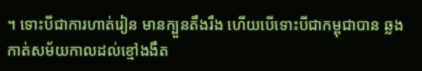។ ទោះបីជាការហាត់រៀន មានក្បួនតឹងរឹង ហើយបើទោះបីជាកម្ពុជាបាន ឆ្លងកាត់សម័យកាលដល់ខ្មៅងងឹត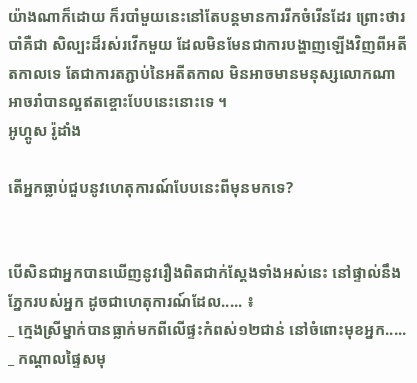យ៉ាងណាក៏ដោយ ក៏របាំមួយនេះនៅតែបន្តមានការរីកចំរើនដែរ ព្រោះថារបាំគឺជា សិល្បះដ៏រស់រវើកមួយ ដែលមិនមែនជាការបង្ហាញឡើងវិញពីអតីតកាលទេ តែជាការតភ្ជាប់នៃអតីតកាល មិនអាចមានមនុស្សលោកណាអាចរាំបានល្អឥតខ្ចោះបែបនេះនោះទេ ។
អូហ្គូស រ៉ូដាំង

តើអ្នកធ្លាប់ជួបនូវហេតុការណ៍បែបនេះពីមុនមកទេ?


បើសិនជាអ្នកបានឃើញនូវរឿងពិតជាក់ស្តែងទាំងអស់នេះ នៅផ្ទាល់នឹងភ្នែករបស់អ្នក ដូចជាហេតុការណ៍ដែល..... ៖
_ ក្មេងស្រីម្នាក់បានធ្លាក់មកពីលើផ្ទះកំពស់១២ជាន់ នៅចំពោះមុខអ្នក.....
_ កណ្តាលផ្ទៃសមុ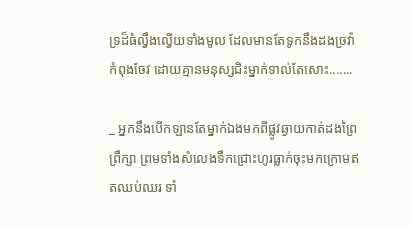ទ្រដ៏ធំល្វឹងល្វើយទាំងមូល ដែលមានតែទូកនឹងដងច្រវ៉ាកំពុងចែវ ដោយគ្មានមនុស្សជិះម្នាក់ទាល់តែសោះ.......

_ អ្នកនឹងបើកឡានតែម្នាក់ឯងមកពីផ្លូវឆ្ងាយកាត់ដងព្រៃព្រឹក្សា ព្រមទាំងសំលេងទឹកជ្រោះហូរធ្លាក់ចុះមកក្រោមឥតឈប់ឈរ ទាំ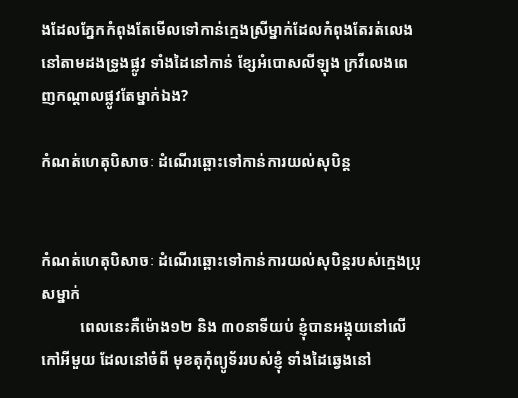ងដែលភ្នែកកំពុងតែមើលទៅកាន់ក្មេងស្រីម្នាក់ដែលកំពុងតែរត់លេងនៅតាមដងទ្រូងផ្លូវ ទាំងដៃនៅកាន់ ខ្សែអំបោសលីឡុង ក្រវីលេងពេញកណ្តាលផ្លូវតែម្នាក់ឯង?

កំណត់ហេតុបិសាចៈ ដំណើរឆ្ពោះទៅកាន់ការយល់សុបិន្ត


កំណត់ហេតុបិសាចៈ ដំណើរឆ្ពោះទៅកាន់ការយល់សុបិន្តរបស់ក្មេងប្រុសម្នាក់
          ពេលនេះគឺម៉ោង១២ និង ៣០នាទីយប់ ខ្ញុំបានអង្គុយនៅលើកៅអីមួយ ដែលនៅចំពី មុខតុកុំព្យូទ័ររបស់ខ្ញុំ ទាំងដៃឆ្វេងនៅ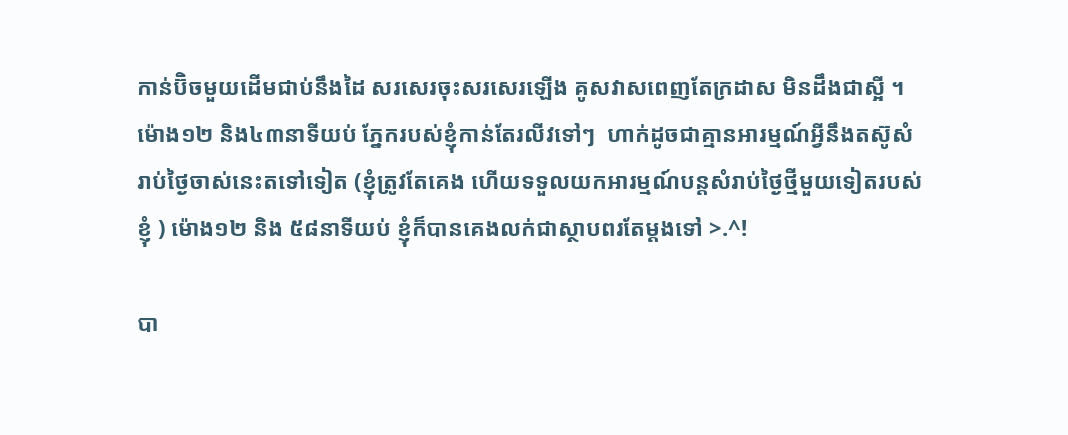កាន់ប៊ិចមួយដើមជាប់នឹងដៃ សរសេរចុះសរសេរឡើង គូសវាសពេញតែក្រដាស មិនដឹងជាស្អី ។ ម៉ោង១២ និង៤៣នាទីយប់ ភ្នែករបស់ខ្ញុំកាន់តែរលីវទៅៗ  ហាក់ដូចជាគ្មានអារម្មណ៍អ្វីនឹងតស៊ូសំរាប់ថ្ងៃចាស់នេះតទៅទៀត (ខ្ញុំត្រូវតែគេង ហើយទទួលយកអារម្មណ៍បន្តសំរាប់ថ្ងៃថ្មីមួយទៀតរបស់ខ្ញុំ ) ម៉ោង១២ និង ៥៨នាទីយប់ ខ្ញុំក៏បានគេងលក់ជាស្ថាបពរតែម្តងទៅ >.^!

បា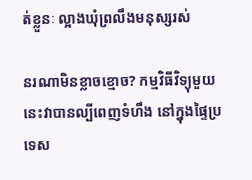ត់ខ្លួនៈ ល្អាងឃុំព្រលឹងមនុស្សរស់

នរណាមិនខ្លាចខ្មោច? កម្មវិធីវិទ្យុមួយនេះវាបានល្បីពេញទំហឹង នៅក្នុងផ្ទៃប្រទេស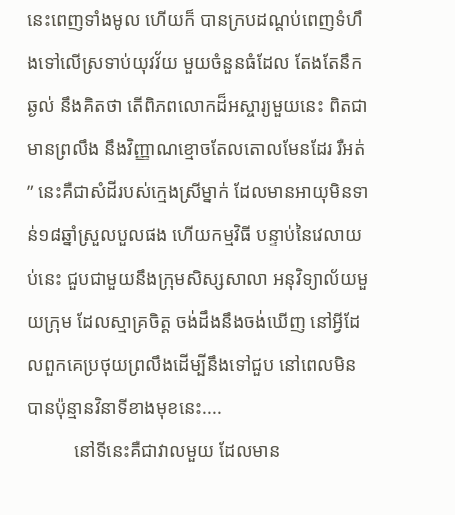នេះពេញទាំងមូល ហើយក៏ បានក្របដណ្តប់ពេញទំហឹងទៅលើស្រទាប់យុវវ័យ មួយចំនួនធំដែល តែងតែនឹកឆ្ងល់ នឹងគិតថា តើពិភពលោកដ៏អស្ចារ្យមួយនេះ ពិតជាមានព្រលឹង នឹងវិញ្ញាណខ្មោចតែលតោលមែនដែរ រឺអត់” នេះគឺជាសំដីរបស់ក្មេងស្រីម្នាក់ ដែលមានអាយុមិនទាន់១៨ឆ្នាំស្រួលបួលផង ហើយកម្មវិធី បន្ទាប់នៃវេលាយប់នេះ ជួបជាមួយនឹងក្រុមសិស្សសាលា អនុវិទ្យាល័យមួយក្រុម ដែលស្មាគ្រចិត្ត ចង់ដឹងនឹងចង់ឃើញ នៅអ្វីដែលពួកគេប្រថុយព្រលឹងដើម្បីនឹងទៅជួប នៅពេលមិនបានប៉ុន្មានវិនាទីខាងមុខនេះ....
          នៅទីនេះគឺជាវាលមួយ ដែលមាន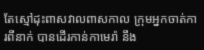តែស្មៅដុះពាសវាលពាសកាល ក្រុមអ្នកចាត់ការពីនាក់ បានដើរកាន់កាមេរ៉ា នឹង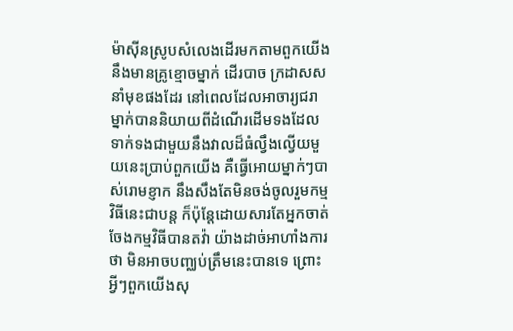ម៉ាស៊ីនស្រូបសំលេងដើរមកតាមពួកយើង នឹងមានគ្រូខ្មោចម្នាក់ ដើរបាច ក្រដាសស នាំមុខផងដែរ នៅពេលដែលអាចារ្យជរាម្នាក់បាននិយាយពីដំណើរដើមទងដែលទាក់ទងជាមួយនឹងវាលដ៏ធំល្វឹងល្វើយមួយនេះប្រាប់ពួកយើង គឺធ្វើអោយម្នាក់ៗបាស់រោមខ្ញាក នឹងសឹងតែមិនចង់ចូលរួមកម្មវិធីនេះជាបន្ត ក៏ប៉ុន្តែដោយសារតែអ្នកចាត់ចែងកម្មវិធីបានតវ៉ា យ៉ាងដាច់អាហាំងការថា មិនអាចបញ្ឈប់ត្រឹមនេះបានទេ ព្រោះអ្វីៗពួកយើងសុ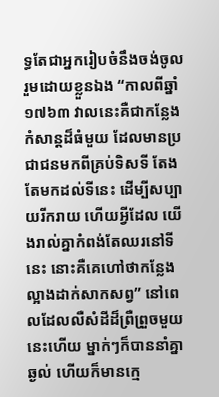ទ្ធតែជាអ្នករៀបចំនឹងចង់ចូលរួមដោយខ្លួនឯង “កាលពីឆ្នាំ១៧៦៣ វាលនេះគឺជាកន្លែង កំសាន្តដ៏ធំមួយ ដែលមានប្រជាជនមកពីគ្រប់ទិសទី តែងតែមកដល់ទីនេះ ដើម្បីសប្បាយរីករាយ ហើយអ្វីដែល យើងរាល់គ្នាកំពង់តែឈរនៅទីនេះ នោះគឺគេហៅថាកន្លែង ល្អាងដាក់សាកសព្វ” នៅពេលដែលលឺសំដីដ៏ព្រឺព្រួចមួយនេះហើយ ម្នាក់ៗក៏បាននាំគ្នាឆ្ងល់ ហើយក៏មានក្មេ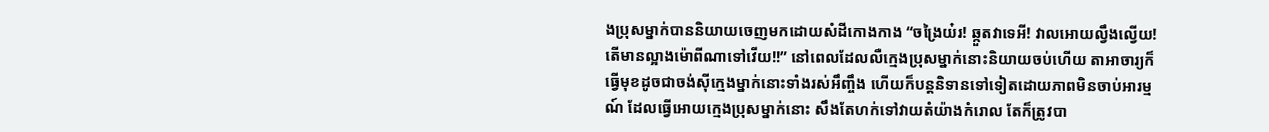ងប្រុសម្នាក់បាននិយាយចេញមកដោយសំដីកោងកាង “ចង្រៃយ៎រ! ឆ្កួតវាទេអី! វាលអោយល្វឹងល្វើយ! តើមានល្អាងម៉ោពីណាទៅវើយ!!” នៅពេលដែលលឺក្មេងប្រុសម្នាក់នោះនិយាយចប់ហើយ តាអាចារ្យក៏ធ្វើមុខដូចជាចង់ស៊ីក្មេងម្នាក់នោះទាំងរស់អឹញ្ចឹង ហើយក៏បន្តនិទានទៅទៀតដោយភាពមិនចាប់អារម្មណ៍ ដែលធ្វើអោយក្មេងបុ្រសម្នាក់នោះ សឹងតែហក់ទៅវាយតំយ៉ាងកំរោល តែក៏ត្រូវបា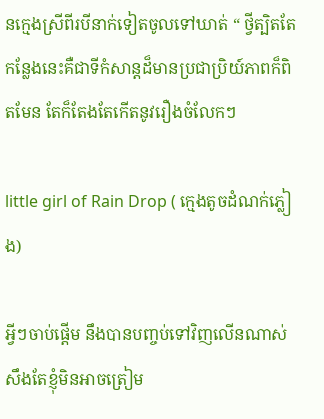នក្មេងស្រីពីរបីនាក់ទៀតចូលទៅឃាត់ “ ថ្វីត្បិតតែកន្លែងនេះគឺជាទីកំសាន្តដ៏មានប្រជាប្រិយ៍ភាពក៏ពិតមែន តែក៏តែងតែកើតនូវរឿងចំលែកៗ

little girl of Rain Drop ( ក្មេងតូចដំណក់ភ្លៀង)

អ្វីៗចាប់ផ្តើម នឹងបានបញ្ចប់ទៅវិញលើនណាស់ សឹងតែខ្ញុំមិនអាចត្រៀម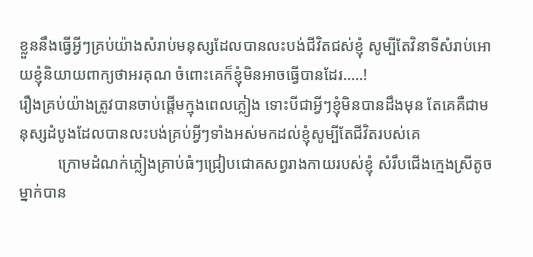ខ្លួននឹងធ្វើអ្វីៗគ្រប់យ៉ាងសំរាប់មនុស្សដែលបានលះបង់ជីវិតជស់ខ្ញុំ សូម្បីតែវិនាទីសំរាប់អោយខ្ញុំនិយាយពាក្យថាអរគុណ ចំពោះគេក៏ខ្ញុំមិនអាចធ្វើបានដែរ…..!
រឿងគ្រប់យ៉ាងត្រូវបានចាប់ផ្តើមក្មុងពេលភ្លៀង ទោះបីជាអ្វីៗខ្ញុំមិនបានដឹងមុន តែគេគឺជាមនុស្សដំបូងដែលបានលះបង់គ្រប់អ្វីៗទាំងអស់មកដល់ខ្ញុំសូម្បីតែជីវិតរបស់គេ
          ក្រោមដំណក់ភ្លៀងគ្រាប់ធំៗជ្រៀបជោគសព្វរាងកាយរបស់ខ្ញុំ សំរឹបជើងក្មេងស្រីតូចម្នាក់បាន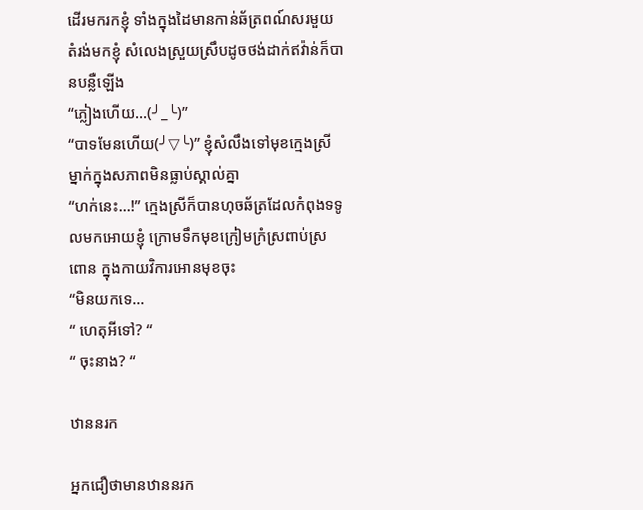ដើរមករកខ្ញុំ ទាំងក្នុងដៃមានកាន់ឆ័ត្រពណ៍សរមួយ តំរង់មកខ្ញុំ សំលេងស្រួយស្រឹបដូចថង់ដាក់ឥវ៉ាន់ក៏បានបន្លឺឡើង
“ភ្លៀងហើយ...(╯_╰)”
“បាទមែនហើយ(╯▽╰)” ខ្ញុំសំលឹងទៅមុខក្មេងស្រីម្នាក់ក្នុងសភាពមិនធ្លាប់ស្គាល់គ្នា
“ហក់នេះ...!” ក្មេងស្រីក៏បានហុចឆ័ត្រដែលកំពុងទទូលមកអោយខ្ញុំ ក្រោមទឹកមុខក្រៀមក្រំស្រពាប់ស្រពោន ក្នុងកាយវិការអោនមុខចុះ
“មិនយកទេ...
“ ហេតុអីទៅ? “
“ ចុះនាង? “

ឋាននរក

អ្នកជឿថាមានឋាននរក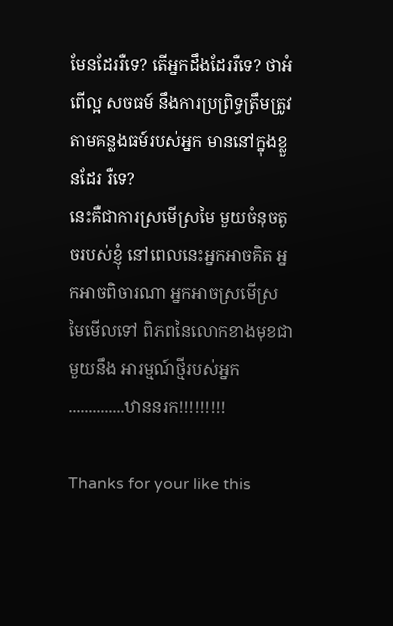មែនដែររឺទេ? តើអ្នកដឹងដែររឺទេ? ថាអំពើល្អ សចធម៍ នឹងការប្រព្រិទ្ធត្រឹមត្រូវតាមគន្លងធម៍របស់អ្នក មាននៅក្នុងខ្លួនដែរ រឺទេ?
នេះគឺជាការស្រមើស្រមៃ មួយចំនុចតូចរបស់ខ្ញុំ នៅពេលនេះអ្នកអាចគិត អ្នកអាចពិចារណា អ្នកអាចស្រមើស្រមៃមើលទៅ ពិភពនៃលោកខាងមុខជាមួយនឹង អារម្មណ៍ថ្មីរបស់អ្នក..............ឋាននរក!!!!!!!!!

Thanks for your like this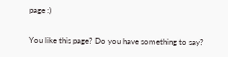page :)

You like this page? Do you have something to say?